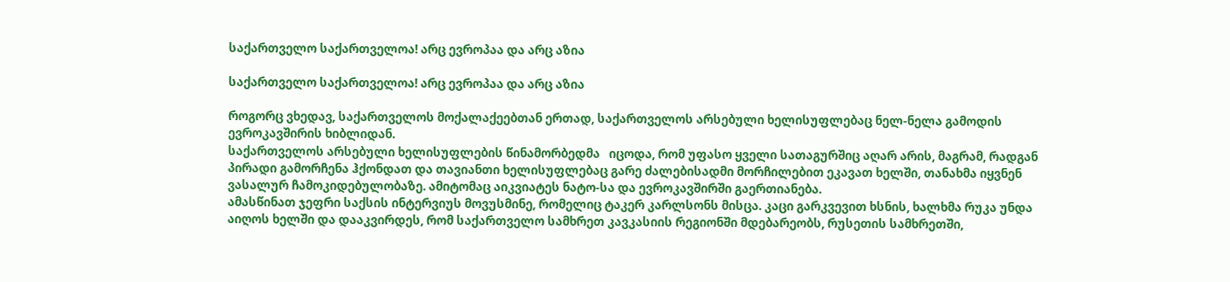საქართველო საქართველოა! არც ევროპაა და არც აზია

საქართველო საქართველოა! არც ევროპაა და არც აზია

როგორც ვხედავ, საქართველოს მოქალაქეებთან ერთად, საქართველოს არსებული ხელისუფლებაც ნელ-ნელა გამოდის ევროკავშირის ხიბლიდან.
საქართველოს არსებული ხელისუფლების წინამორბედმა   იცოდა, რომ უფასო ყველი სათაგურშიც აღარ არის, მაგრამ, რადგან პირადი გამორჩენა ჰქონდათ და თავიანთი ხელისუფლებაც გარე ძალებისადმი მორჩილებით ეკავათ ხელში, თანახმა იყვნენ ვასალურ ჩამოკიდებულობაზე. ამიტომაც აიკვიატეს ნატო-სა და ევროკავშირში გაერთიანება.
ამასწინათ ჯეფრი საქსის ინტერვიუს მოვუსმინე, რომელიც ტაკერ კარლსონს მისცა. კაცი გარკვევით ხსნის, ხალხმა რუკა უნდა აიღოს ხელში და დააკვირდეს, რომ საქართველო სამხრეთ კავკასიის რეგიონში მდებარეობს, რუსეთის სამხრეთში,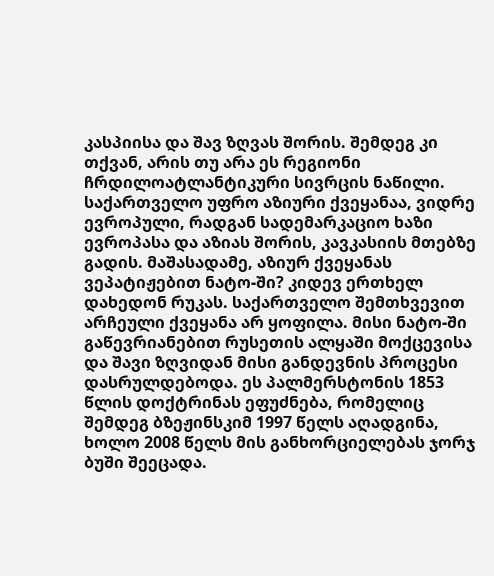კასპიისა და შავ ზღვას შორის. შემდეგ კი თქვან, არის თუ არა ეს რეგიონი ჩრდილოატლანტიკური სივრცის ნაწილი. საქართველო უფრო აზიური ქვეყანაა, ვიდრე ევროპული, რადგან სადემარკაციო ხაზი ევროპასა და აზიას შორის, კავკასიის მთებზე გადის. მაშასადამე, აზიურ ქვეყანას ვეპატიჟებით ნატო-ში? კიდევ ერთხელ დახედონ რუკას. საქართველო შემთხვევით არჩეული ქვეყანა არ ყოფილა. მისი ნატო-ში გაწევრიანებით რუსეთის ალყაში მოქცევისა და შავი ზღვიდან მისი განდევნის პროცესი დასრულდებოდა. ეს პალმერსტონის 1853 წლის დოქტრინას ეფუძნება, რომელიც შემდეგ ბზეჟინსკიმ 1997 წელს აღადგინა, ხოლო 2008 წელს მის განხორციელებას ჯორჯ ბუში შეეცადა.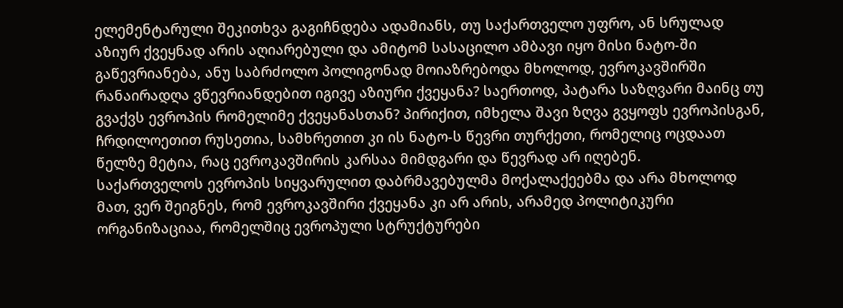ელემენტარული შეკითხვა გაგიჩნდება ადამიანს, თუ საქართველო უფრო, ან სრულად აზიურ ქვეყნად არის აღიარებული და ამიტომ სასაცილო ამბავი იყო მისი ნატო-ში გაწევრიანება, ანუ საბრძოლო პოლიგონად მოიაზრებოდა მხოლოდ, ევროკავშირში რანაირადღა ვწევრიანდებით იგივე აზიური ქვეყანა? საერთოდ, პატარა საზღვარი მაინც თუ გვაქვს ევროპის რომელიმე ქვეყანასთან? პირიქით, იმხელა შავი ზღვა გვყოფს ევროპისგან, ჩრდილოეთით რუსეთია, სამხრეთით კი ის ნატო-ს წევრი თურქეთი, რომელიც ოცდაათ წელზე მეტია, რაც ევროკავშირის კარსაა მიმდგარი და წევრად არ იღებენ.
საქართველოს ევროპის სიყვარულით დაბრმავებულმა მოქალაქეებმა და არა მხოლოდ მათ, ვერ შეიგნეს, რომ ევროკავშირი ქვეყანა კი არ არის, არამედ პოლიტიკური ორგანიზაციაა, რომელშიც ევროპული სტრუქტურები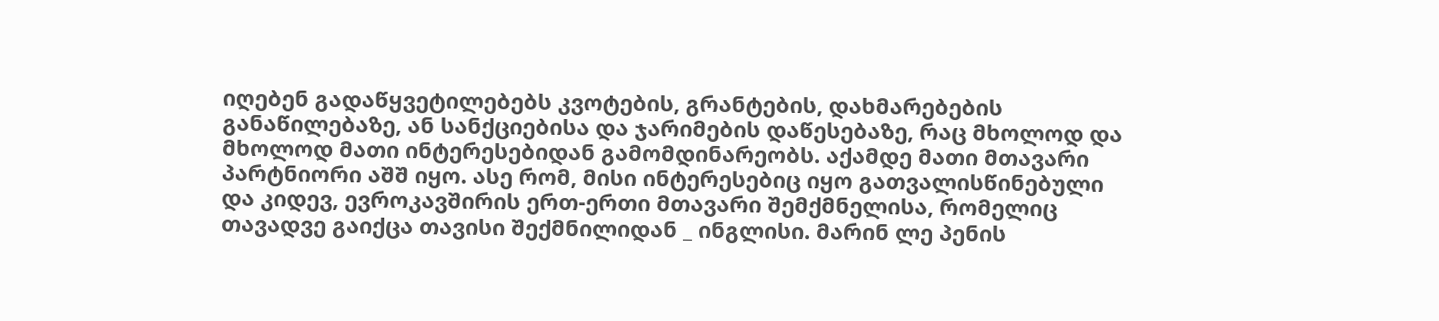იღებენ გადაწყვეტილებებს კვოტების, გრანტების, დახმარებების განაწილებაზე, ან სანქციებისა და ჯარიმების დაწესებაზე, რაც მხოლოდ და მხოლოდ მათი ინტერესებიდან გამომდინარეობს. აქამდე მათი მთავარი პარტნიორი აშშ იყო. ასე რომ, მისი ინტერესებიც იყო გათვალისწინებული და კიდევ, ევროკავშირის ერთ-ერთი მთავარი შემქმნელისა, რომელიც თავადვე გაიქცა თავისი შექმნილიდან _ ინგლისი. მარინ ლე პენის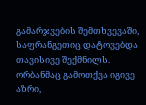გამარჯვების შემთხვევაში, საფრანგეთიც დატოვებდა თავისივე შექმნილს. ორბანმაც გამოთქვა იგივე აზრი,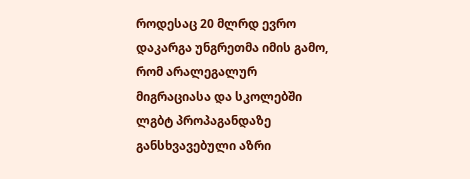როდესაც 20 მლრდ ევრო დაკარგა უნგრეთმა იმის გამო, რომ არალეგალურ მიგრაციასა და სკოლებში ლგბტ პროპაგანდაზე განსხვავებული აზრი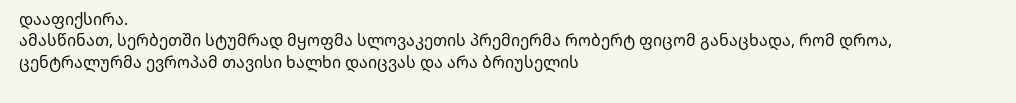დააფიქსირა.
ამასწინათ, სერბეთში სტუმრად მყოფმა სლოვაკეთის პრემიერმა რობერტ ფიცომ განაცხადა, რომ დროა, ცენტრალურმა ევროპამ თავისი ხალხი დაიცვას და არა ბრიუსელის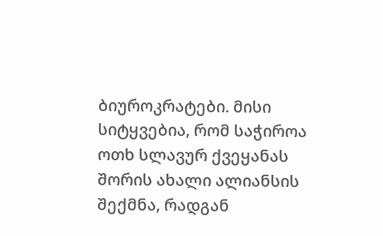ბიუროკრატები. მისი სიტყვებია, რომ საჭიროა ოთხ სლავურ ქვეყანას შორის ახალი ალიანსის შექმნა, რადგან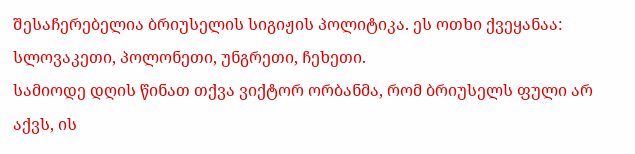შესაჩერებელია ბრიუსელის სიგიჟის პოლიტიკა. ეს ოთხი ქვეყანაა: სლოვაკეთი, პოლონეთი, უნგრეთი, ჩეხეთი.
სამიოდე დღის წინათ თქვა ვიქტორ ორბანმა, რომ ბრიუსელს ფული არ აქვს, ის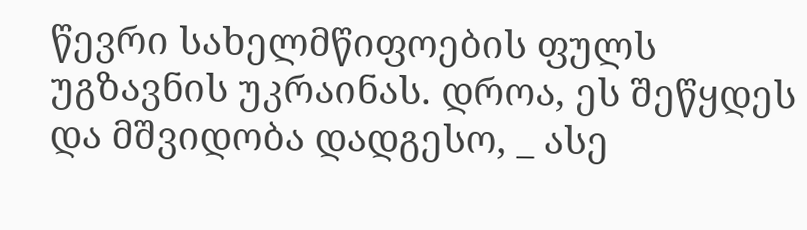წევრი სახელმწიფოების ფულს უგზავნის უკრაინას. დროა, ეს შეწყდეს და მშვიდობა დადგესო, _ ასე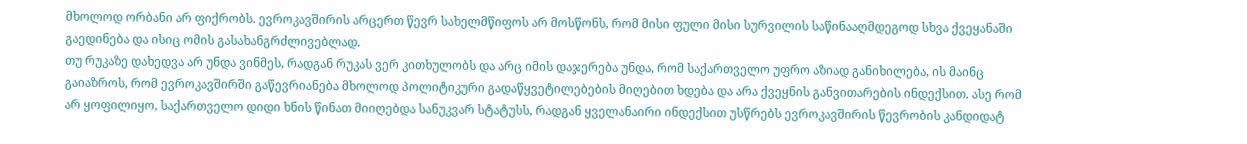მხოლოდ ორბანი არ ფიქრობს. ევროკავშირის არცერთ წევრ სახელმწიფოს არ მოსწონს, რომ მისი ფული მისი სურვილის საწინააღმდეგოდ სხვა ქვეყანაში გაედინება და ისიც ომის გასახანგრძლივებლად.
თუ რუკაზე დახედვა არ უნდა ვინმეს, რადგან რუკას ვერ კითხულობს და არც იმის დაჯერება უნდა, რომ საქართველო უფრო აზიად განიხილება, ის მაინც გაიაზროს, რომ ევროკავშირში გაწევრიანება მხოლოდ პოლიტიკური გადაწყვეტილებების მიღებით ხდება და არა ქვეყნის განვითარების ინდექსით. ასე რომ არ ყოფილიყო, საქართველო დიდი ხნის წინათ მიიღებდა სანუკვარ სტატუსს, რადგან ყველანაირი ინდექსით უსწრებს ევროკავშირის წევრობის კანდიდატ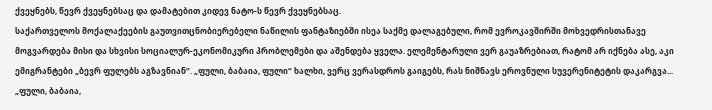ქვეყნებს, წევრ ქვეყნებსაც და დამატებით კიდევ ნატო-ს წევრ ქვეყნებსაც.
საქართველოს მოქალაქეების გაუთვითცნობიერებელი ნაწილის ფანტაზიებში ისეა საქმე დალაგებული, რომ ევროკავშირში მოხვედრისთანავე მოგვარდება მისი და სხვისი სოციალურ-ეკონომიკური პრობლემები და აშენდება ყველა. ელემენტარული ვერ გაუაზრებიათ, რატომ არ იქნება ასე, აკი ემიგრანტები „ბევრ ფულებს აგზავნიან“. „ფული, ბაბაია, ფული“ ხალხი, ვერც ვერასდროს გაიგებს, რას ნიშნავს ეროვნული სუვერენიტეტის დაკარგვა...
„ფული, ბაბაია,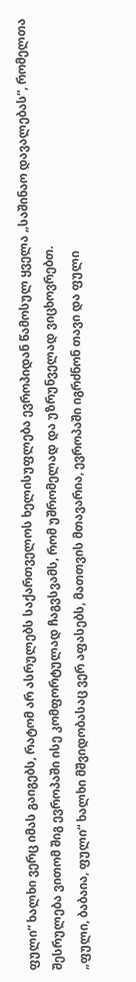ფული“ ხალხი ვერც იმას გაიგებს, რატომ არ ასრულებს საქართველოს ხელისუფლება ევროპიდან წამოსულ ყველა „საშინაო დავალებას“, რომელთა შესრულება ვითომ შიგ ევროპაში ისე კომფორტულად ჩაგვსვამს, რომ უშრომელად და უზრუნველად ვიცხოვრებთ.
„ფული, ბაბაია, ფული“ ხალხი მშვიდობასაც ვერ აფასებს, მათთვის მთავარია, ევროპაში იგრძნონ თავი და ფული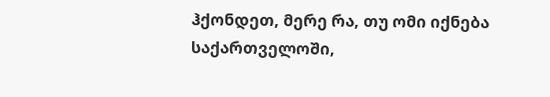ჰქონდეთ, მერე რა, თუ ომი იქნება საქართველოში,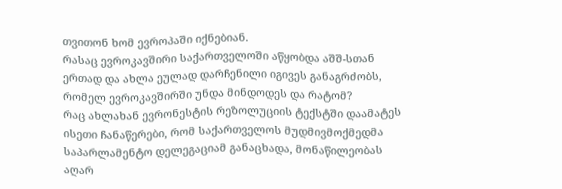თვითონ ხომ ევროპაში იქნებიან.
რასაც ევროკავშირი საქართველოში აწყობდა აშშ-სთან ერთად და ახლა ეულად დარჩენილი იგივეს განაგრძობს, რომელ ევროკავშირში უნდა მინდოდეს და რატომ?
რაც ახლახან ევრონესტის რეზოლუციის ტექსტში დაამატეს ისეთი ჩანაწერები, რომ საქართველოს მუდმივმოქმედმა საპარლამენტო დელეგაციამ განაცხადა, მონაწილეობას აღარ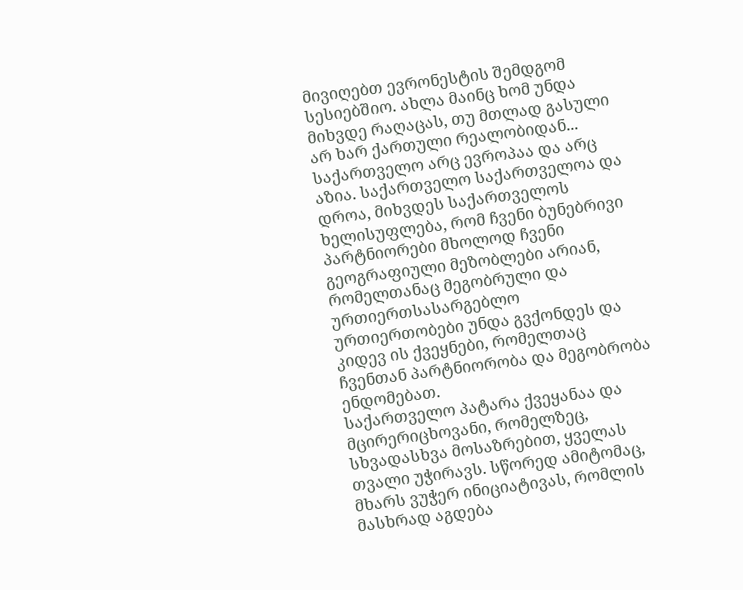მივიღებთ ევრონესტის შემდგომ სესიებშიო. ახლა მაინც ხომ უნდა მიხვდე რაღაცას, თუ მთლად გასული არ ხარ ქართული რეალობიდან...
საქართველო არც ევროპაა და არც აზია. საქართველო საქართველოა და დროა, მიხვდეს საქართველოს ხელისუფლება, რომ ჩვენი ბუნებრივი პარტნიორები მხოლოდ ჩვენი გეოგრაფიული მეზობლები არიან, რომელთანაც მეგობრული და ურთიერთსასარგებლო ურთიერთობები უნდა გვქონდეს და კიდევ ის ქვეყნები, რომელთაც ჩვენთან პარტნიორობა და მეგობრობა ენდომებათ.
საქართველო პატარა ქვეყანაა და მცირერიცხოვანი, რომელზეც, სხვადასხვა მოსაზრებით, ყველას თვალი უჭირავს. სწორედ ამიტომაც, მხარს ვუჭერ ინიციატივას, რომლის მასხრად აგდება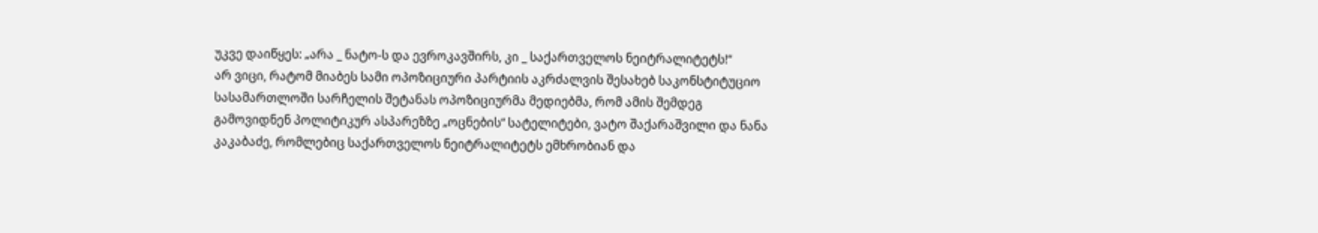უკვე დაიწყეს: „არა _ ნატო-ს და ევროკავშირს, კი _ საქართველოს ნეიტრალიტეტს!“
არ ვიცი, რატომ მიაბეს სამი ოპოზიციური პარტიის აკრძალვის შესახებ საკონსტიტუციო სასამართლოში სარჩელის შეტანას ოპოზიციურმა მედიებმა, რომ ამის შემდეგ გამოვიდნენ პოლიტიკურ ასპარეზზე „ოცნების“ სატელიტები, ვატო შაქარაშვილი და ნანა კაკაბაძე, რომლებიც საქართველოს ნეიტრალიტეტს ემხრობიან და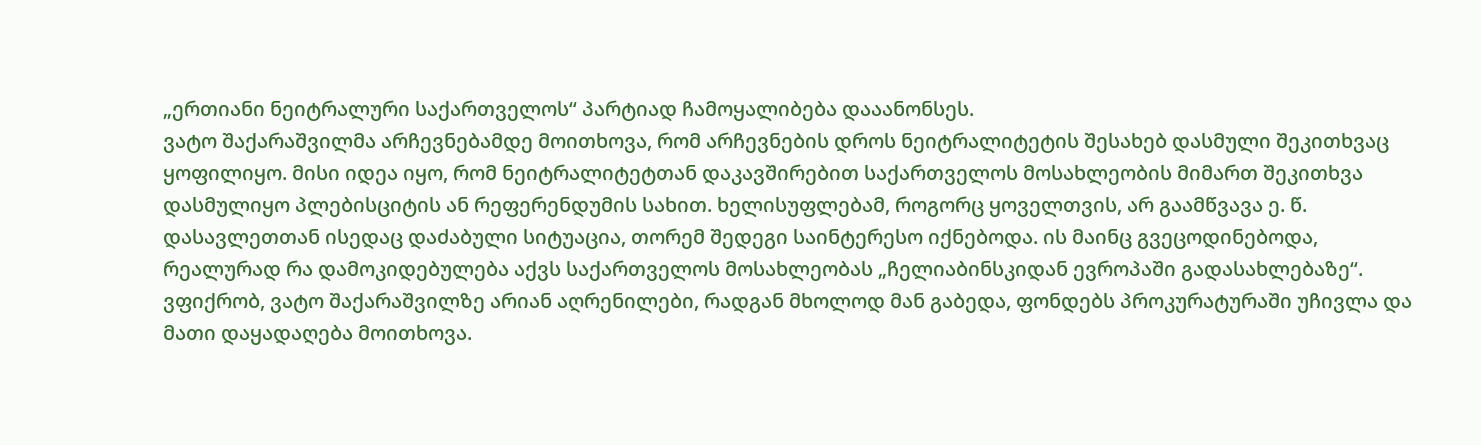„ერთიანი ნეიტრალური საქართველოს“ პარტიად ჩამოყალიბება დააანონსეს.
ვატო შაქარაშვილმა არჩევნებამდე მოითხოვა, რომ არჩევნების დროს ნეიტრალიტეტის შესახებ დასმული შეკითხვაც ყოფილიყო. მისი იდეა იყო, რომ ნეიტრალიტეტთან დაკავშირებით საქართველოს მოსახლეობის მიმართ შეკითხვა დასმულიყო პლებისციტის ან რეფერენდუმის სახით. ხელისუფლებამ, როგორც ყოველთვის, არ გაამწვავა ე. წ. დასავლეთთან ისედაც დაძაბული სიტუაცია, თორემ შედეგი საინტერესო იქნებოდა. ის მაინც გვეცოდინებოდა, რეალურად რა დამოკიდებულება აქვს საქართველოს მოსახლეობას „ჩელიაბინსკიდან ევროპაში გადასახლებაზე“. ვფიქრობ, ვატო შაქარაშვილზე არიან აღრენილები, რადგან მხოლოდ მან გაბედა, ფონდებს პროკურატურაში უჩივლა და მათი დაყადაღება მოითხოვა.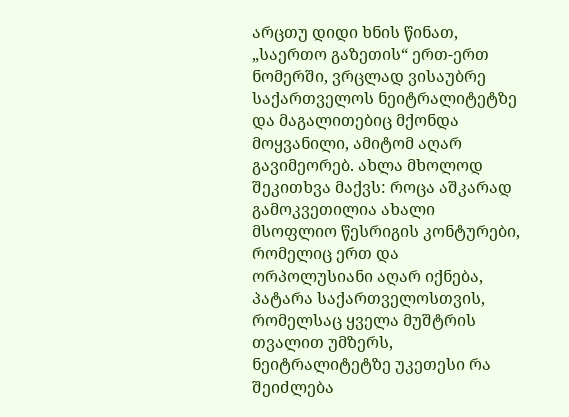არცთუ დიდი ხნის წინათ, „საერთო გაზეთის“ ერთ-ერთ ნომერში, ვრცლად ვისაუბრე საქართველოს ნეიტრალიტეტზე და მაგალითებიც მქონდა მოყვანილი, ამიტომ აღარ გავიმეორებ. ახლა მხოლოდ შეკითხვა მაქვს: როცა აშკარად გამოკვეთილია ახალი მსოფლიო წესრიგის კონტურები, რომელიც ერთ და ორპოლუსიანი აღარ იქნება, პატარა საქართველოსთვის, რომელსაც ყველა მუშტრის თვალით უმზერს, ნეიტრალიტეტზე უკეთესი რა შეიძლება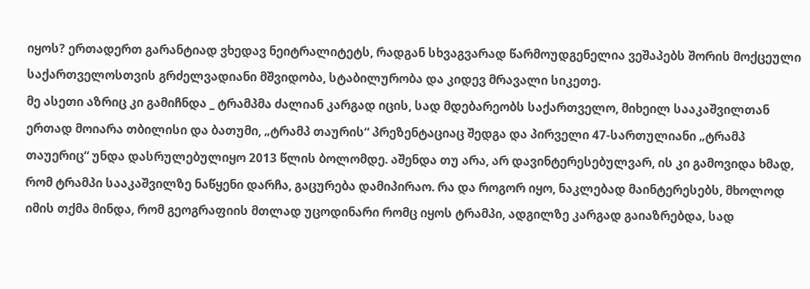იყოს? ერთადერთ გარანტიად ვხედავ ნეიტრალიტეტს, რადგან სხვაგვარად წარმოუდგენელია ვეშაპებს შორის მოქცეული საქართველოსთვის გრძელვადიანი მშვიდობა, სტაბილურობა და კიდევ მრავალი სიკეთე.
მე ასეთი აზრიც კი გამიჩნდა _ ტრამპმა ძალიან კარგად იცის, სად მდებარეობს საქართველო, მიხეილ სააკაშვილთან ერთად მოიარა თბილისი და ბათუმი, „ტრამპ თაურის“ პრეზენტაციაც შედგა და პირველი 47-სართულიანი „ტრამპ თაუერიც“ უნდა დასრულებულიყო 2013 წლის ბოლომდე. აშენდა თუ არა, არ დავინტერესებულვარ, ის კი გამოვიდა ხმად, რომ ტრამპი სააკაშვილზე ნაწყენი დარჩა, გაცურება დამიპირაო. რა და როგორ იყო, ნაკლებად მაინტერესებს, მხოლოდ იმის თქმა მინდა, რომ გეოგრაფიის მთლად უცოდინარი რომც იყოს ტრამპი, ადგილზე კარგად გაიაზრებდა, სად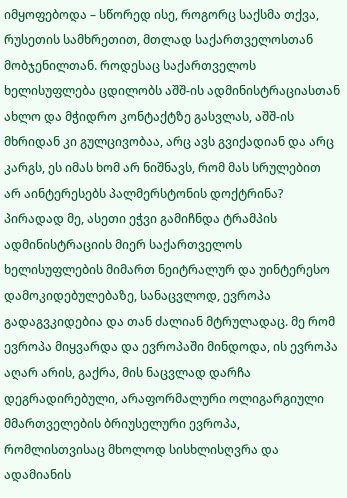იმყოფებოდა – სწორედ ისე, როგორც საქსმა თქვა, რუსეთის სამხრეთით, მთლად საქართველოსთან მობჯენილთან. როდესაც საქართველოს ხელისუფლება ცდილობს აშშ-ის ადმინისტრაციასთან ახლო და მჭიდრო კონტაქტზე გასვლას, აშშ-ის მხრიდან კი გულცივობაა, არც ავს გვიქადიან და არც კარგს, ეს იმას ხომ არ ნიშნავს, რომ მას სრულებით არ აინტერესებს პალმერსტონის დოქტრინა?
პირადად მე, ასეთი ეჭვი გამიჩნდა ტრამპის ადმინისტრაციის მიერ საქართველოს ხელისუფლების მიმართ ნეიტრალურ და უინტერესო დამოკიდებულებაზე, სანაცვლოდ, ევროპა გადაგვკიდებია და თან ძალიან მტრულადაც. მე რომ ევროპა მიყვარდა და ევროპაში მინდოდა, ის ევროპა აღარ არის, გაქრა, მის ნაცვლად დარჩა დეგრადირებული, არაფორმალური ოლიგარგიული მმართველების ბრიუსელური ევროპა, რომლისთვისაც მხოლოდ სისხლისღვრა და ადამიანის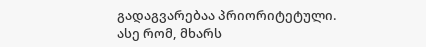გადაგვარებაა პრიორიტეტული.
ასე რომ, მხარს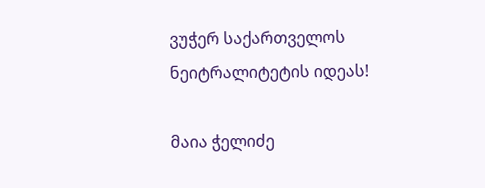ვუჭერ საქართველოს ნეიტრალიტეტის იდეას!

მაია ჭელიძე